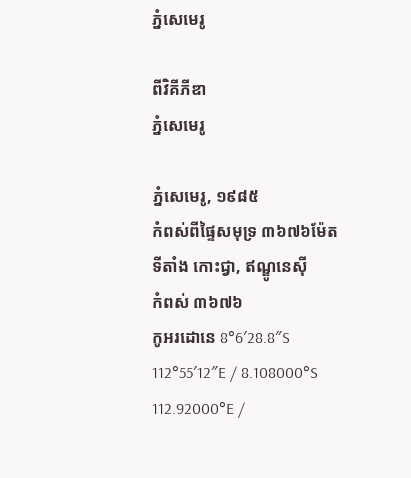ភ្នំសេមេរូ

ពីវិគីភីឌា
ភ្នំសេមេរូ

ភ្នំសេមេរូ, ១៩៨៥
កំពស់ពីផ្ទៃសមុទ្រ ៣៦៧៦ម៉ែត
ទីតាំង កោះជ្វា, ឥណ្ឌូនេស៊ី
កំពស់ ៣៦៧៦
កូអរដោនេ 8°6′28.8″S 112°55′12″E / 8.108000°S 112.92000°E /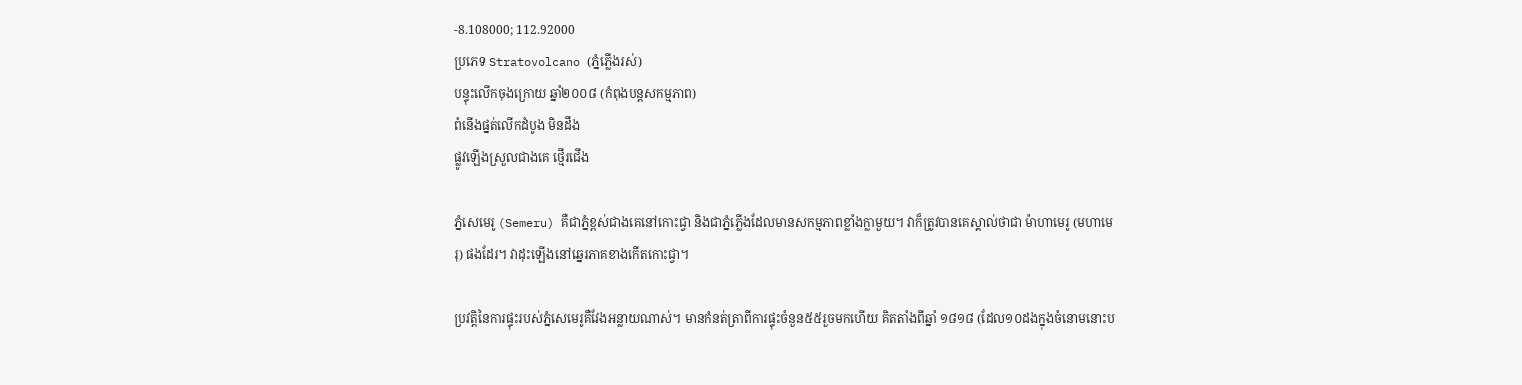-8.108000; 112.92000
ប្រភេទ Stratovolcano (ភ្នំភ្លើងរស់)
បន្ទុះលើកចុងក្រោយ ឆ្នាំ២០០៨ (កំពុងបន្តសកម្មភាព)
ពំនើងផ្នត់លើកដំបូង មិនដឹង
ផ្លូវឡើងស្រួលជាងគេ ថ្មើរជើង

ភ្នំសេមេរូ (Semeru) គឺជាភ្នំខ្ពស់ជាងគេនៅកោះជ្វា និងជាភ្នំភ្លើងដែលមានសកម្មភាពខ្លាំងក្លាមួយ។ វាក៏ត្រូវបានគេស្គាល់ថាជា ម៉ាហាមេរូ (មហាមេរុ) ផងដែរ។ វាដុះឡើងនៅឆ្នេរភាគខាងកើតកោះជ្វា។

ប្រវត្តិនៃការផ្ទុះរបស់ភ្នំសេមេរូគឺវែងអន្លាយណាស់។ មានកំនត់ត្រាពីការផ្ទុះចំនួន៥៥រួចមកហើយ គិតតាំងពីឆ្នាំ ១៨១៨ (ដែល១០ដងក្នុងចំនោមនោះប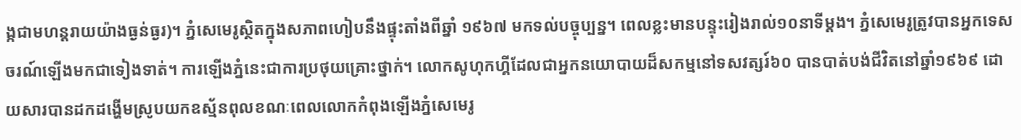ង្កជាមហន្តរាយយ៉ាងធ្ងន់ធ្ងរ)។ ភ្នំសេមេរូស្ថិតក្នុងសភាពហៀបនឹងផ្ទុះតាំងពីឆ្នាំ ១៩៦៧ មកទល់បច្ចុប្បន្ន។ ពេលខ្លះមានបន្ទុះរៀងរាល់១០នាទីម្ដង។ ភ្នំសេមេរូត្រូវបានអ្នកទេសចរណ៍ឡើងមកជាទៀងទាត់។ ការឡើងភ្នំនេះជាការប្រថុយគ្រោះថ្នាក់។ លោកសូហុកហ្គីដែលជាអ្នកនយោបាយដ៏សកម្មនៅទសវត្សរ៍៦០ បានបាត់បង់ជីវិតនៅឆ្នាំ១៩៦៩ ដោយសារបានដកដង្ហើមស្រូបយកឧស្ម័នពុលខណៈពេលលោកកំពុងឡើងភ្នំសេមេរូ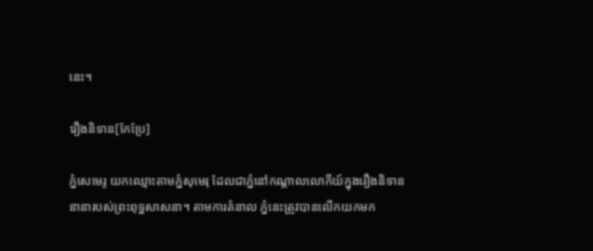នេះ។

រឿងនិទាន[កែប្រែ]

ភ្នំសេមេរូ យកឈ្មោះតាមភ្នំសុមេរុ ដែលជាភ្នំនៅកណ្ដាលលោកីយ៍ក្នុងរឿងនិទាននានារបស់ព្រះពុទ្ឋសាសនា។ តាមការតំនាល ភ្នំនេះត្រូវបានលើកយកមក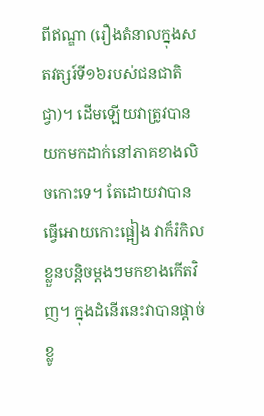ពីឥណ្ឌា (រឿងតំនាលក្នុងសតវត្សរ៍ទី១៦របស់ជនជាតិជ្វា)។ ដើមឡើយវាត្រូវបានយកមកដាក់នៅភាគខាងលិចកោះទេ។ តែដោយវាបានធ្វើអោយកោះផ្អៀង វាក៏រំកិលខ្លួនបន្ដិចម្ដងៗមកខាងកើតវិញ។ ក្នុងដំនើរនេះវាបានផ្ដាច់ខ្លូ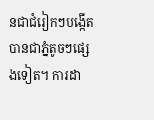នជាជំរៀកៗបង្កើតបានជាភ្នំតូចៗផ្សេងទៀត។ ការដា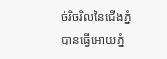ច់រិចរិលនៃជើងភ្នំបានធ្វើអោយភ្នំ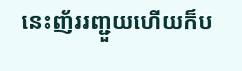នេះញ័ររញ្ជួយហើយក៏ប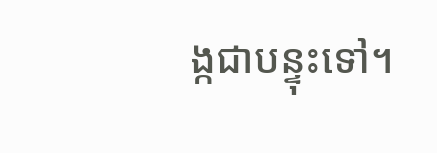ង្កជាបន្ទុះទៅ។